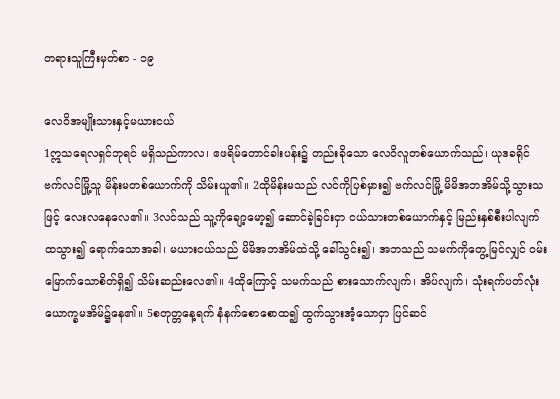တရားသူကြီးမှတ်စာ - ၁၉

လေဝိအမျိုးသားနှင့်မယားငယ်
1ဣသရေလရှင်ဘုရင် မရှိသည်ကာလ၊ ဧဖရိမ်တောင်ခါးပန်း၌ တည်းခိုသော လေဝိလူတစ်ယောက်သည်၊ ယုဒခရိုင် ဗက်လင်မြို့သူ မိန်းမတစ်ယောက်ကို သိမ်းယူ၏။ 2ထိုမိန်းမသည် လင်ကိုပြစ်မှား၍ ဗက်လင်မြို့ မိမိအဘအိမ်သို့သွားသဖြင့် လေးလနေလေ၏။ 3လင်သည် သူ့ကိုချော့မော့၍ ဆောင်ခဲ့ခြင်းငှာ ငယ်သားတစ်ယောက်နှင့် မြည်းနှစ်စီးပါလျက် ထသွား၍ ရောက်သောအခါ၊ မယားငယ်သည် မိမိအဘအိမ်ထဲသို့ ခေါ်သွင်း၍၊ အဘသည် သမက်ကိုတွေ့မြင်လျှင် ဝမ်းမြောက်သောစိတ်ရှိ၍ သိမ်းဆည်းလေ၏။ 4ထိုကြောင့် သမက်သည် စားသောက်လျက်၊ အိပ်လျက်၊ သုံးရက်ပတ်လုံး ယောက္ခမအိမ်၌နေ၏။ 5စတုတ္တနေ့ရက် နံနက်စောစောထ၍ ထွက်သွားအံ့သောငှာ ပြင်ဆင်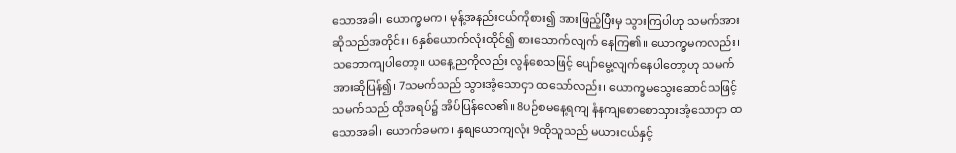သောအခါ၊ ယောက္ခမက၊ မုန့်အနည်းငယ်ကိုစား၍ အားဖြည့်ပြီးမှ သွားကြပါဟု သမက်အား ဆိုသည်အတိုင်း၊ 6နှစ်ယောက်လုံးထိုင်၍ စားသောက်လျက် နေကြ၏။ ယောက္ခမကလည်း၊ သဘောကျပါတော့။ ယနေ့ညကိုလည်း လွန်စေသဖြင့် ပျော်မွေ့လျက်နေပါတော့ဟု သမက်အားဆိုပြန်၍၊ 7သမက်သည် သွားအံ့သောငှာ ထသော်လည်း၊ ယောက္ခမသွေးဆောင်သဖြင့် သမက်သည် ထိုအရပ်၌ အိပ်ပြန်လေ၏။ 8ပဉ်စမနေ့ရကျ နံနကျစောစောသှားအံ့သောငှာ ထသောအခါ၊ ယောက်ခမက၊ နှစျယောကျလုံး 9ထိုသူသည် မယားငယ်နှင့်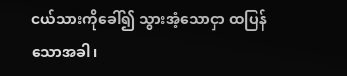ငယ်သားကိုခေါ်၍ သွားအံ့သောငှာ ထပြန်သောအခါ၊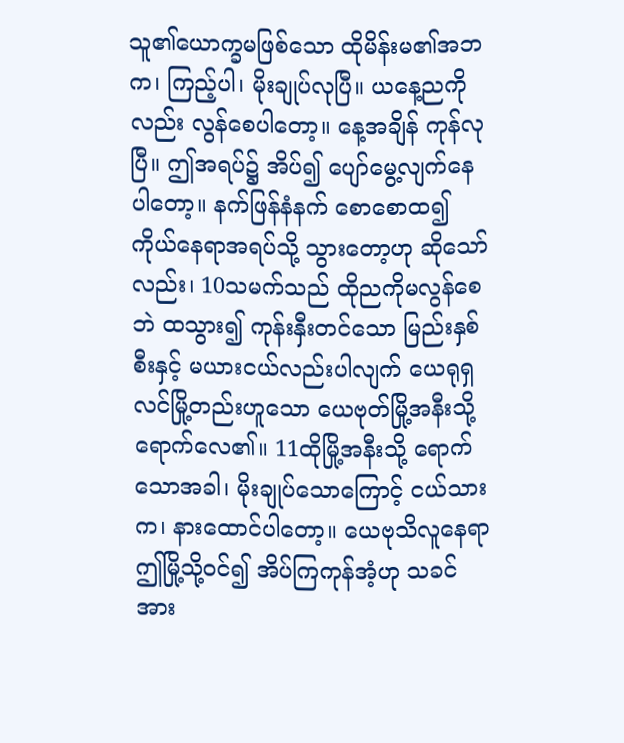သူ၏ယောက္ခမဖြစ်သော ထိုမိန်းမ၏အဘက၊ ကြည့်ပါ၊ မိုးချုပ်လုပြီ။ ယနေ့ညကိုလည်း လွန်စေပါတော့။ နေ့အချိန် ကုန်လုပြီ။ ဤအရပ်၌ အိပ်၍ ပျော်မွေ့လျက်နေပါတော့။ နက်ဖြန်နံနက် စောစောထ၍ ကိုယ်နေရာအရပ်သို့ သွားတော့ဟု ဆိုသော်လည်း၊ 10သမက်သည် ထိုညကိုမလွန်စေဘဲ ထသွား၍ ကုန်းနှီးတင်သော မြည်းနှစ်စီးနှင့် မယားငယ်လည်းပါလျက် ယေရုရှလင်မြို့တည်းဟူသော ယေဗုတ်မြို့အနီးသို့ ရောက်လေ၏။ 11ထိုမြို့အနီးသို့ ရောက်သောအခါ၊ မိုးချုပ်သောကြောင့် ငယ်သားက၊ နားထောင်ပါတော့။ ယေဗုသိလူနေရာ ဤမြို့သို့ဝင်၍ အိပ်ကြကုန်အံ့ဟု သခင်အား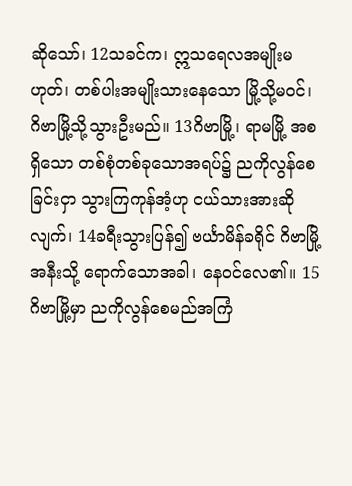ဆိုသော်၊ 12သခင်က၊ ဣသရေလအမျိုးမဟုတ်၊ တစ်ပါးအမျိုးသားနေသော မြို့သို့မဝင်၊ ဂိဗာမြို့သို့သွားဦးမည်။ 13ဂိဗာမြို့၊ ရာမမြို့ အစရှိသော တစ်စုံတစ်ခုသောအရပ်၌ ညကိုလွန်စေခြင်းငှာ သွားကြကုန်အံ့ဟု ငယ်သားအားဆိုလျက်၊ 14ခရီးသွားပြန်၍ ဗင်္ယာမိန်ခရိုင် ဂိဗာမြို့အနီးသို့ ရောက်သောအခါ၊ နေဝင်လေ၏။ 15ဂိဗာမြို့မှာ ညကိုလွန်စေမည်အကြံ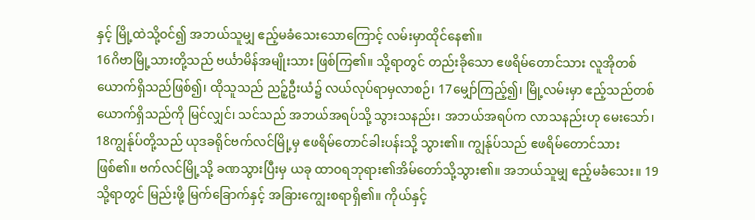နှင့် မြို့ထဲသို့ဝင်၍ အဘယ်သူမျှ ဧည့်မခံသေးသောကြောင့် လမ်းမှာထိုင်နေ၏။
16ဂိဗာမြို့သားတို့သည် ဗင်္ယာမိန်အမျိုးသား ဖြစ်ကြ၏။ သို့ရာတွင် တည်းခိုသော ဧဖရိမ်တောင်သား လူအိုတစ်ယောက်ရှိသည်ဖြစ်၍၊ ထိုသူသည် ညဉ့်ဦးယံ၌ လယ်လုပ်ရာမှလာစဉ်၊ 17မျှော်ကြည့်၍၊ မြို့လမ်းမှာ ဧည့်သည်တစ်ယောက်ရှိသည်ကို မြင်လျှင်၊ သင်သည် အဘယ်အရပ်သို့ သွားသနည်း၊ အဘယ်အရပ်က လာသနည်းဟု မေးသော်၊ 18ကျွန်ုပ်တို့သည် ယုဒခရိုင်ဗက်လင်မြို့မှ ဧဖရိမ်တောင်ခါးပန်းသို့ သွား၏။ ကျွန်ုပ်သည် ဧဖရိမ်တောင်သား ဖြစ်၏။ ဗက်လင်မြို့သို့ ခဏသွားပြီးမှ ယခု ထာဝရဘုရား၏အိမ်တော်သို့သွား၏။ အဘယ်သူမျှ ဧည့်မခံသေး။ 19သို့ရာတွင် မြည်းဖို့ မြက်ခြောက်နှင့် အခြားကျွေးစရာရှိ၏။ ကိုယ်နှင့်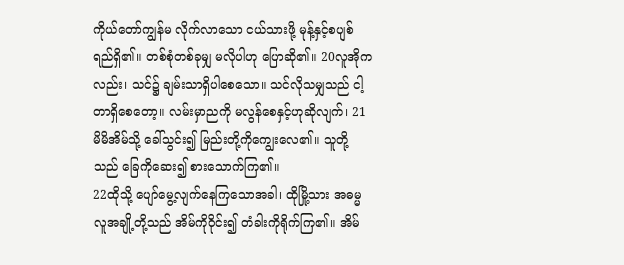ကိုယ်တော်ကျွန်မ လိုက်လာသော ငယ်သားဖို့ မုန့်နှင့်စပျစ်ရည်ရှိ၏။ တစ်စုံတစ်ခုမျှ မလိုပါဟု ပြောဆို၏။ 20လူအိုကလည်း၊ သင်၌ ချမ်းသာရှိပါစေသော။ သင်လိုသမျှသည် ငါ့တာရှိစေတော့။ လမ်းမှာညကို မလွန်စေနှင့်ဟုဆိုလျက်၊ 21မိမိအိမ်သို့ ခေါ်သွင်း၍ မြည်းတို့ကိုကျွေးလေ၏။ သူတို့သည် ခြေကိုဆေး၍ စားသောက်ကြ၏။
22ထိုသို့ ပျော်မွေ့လျက်နေကြသောအခါ၊ ထိုမြို့သား အဓမ္မလူအချို့တို့သည် အိမ်ကိုဝိုင်း၍ တံခါးကိုရိုက်ကြ၏။ အိမ်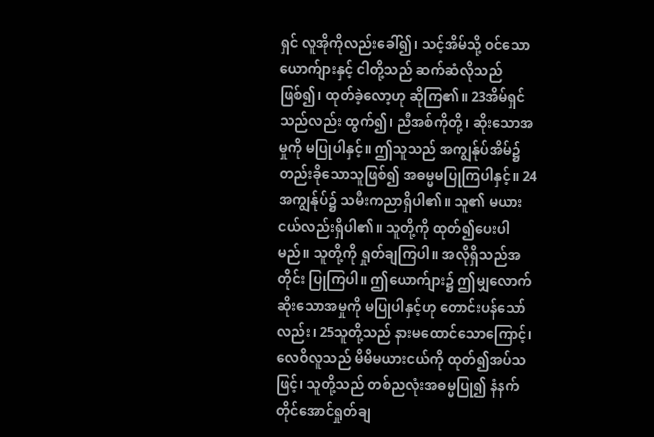ရှင် လူအိုကိုလည်းခေါ်၍၊ သင့်အိမ်သို့ ဝင်သောယောက်ျားနှင့် ငါတို့သည် ဆက်ဆံလိုသည်ဖြစ်၍၊ ထုတ်ခဲ့လော့ဟု ဆိုကြ၏။ 23အိမ်ရှင်သည်လည်း ထွက်၍၊ ညီအစ်ကိုတို့၊ ဆိုးသောအမှုကို မပြုပါနှင့်။ ဤသူသည် အကျွန်ုပ်အိမ်၌ တည်းခိုသောသူဖြစ်၍ အဓမ္မမပြုကြပါနှင့်။ 24အကျွန်ုပ်၌ သမီးကညာရှိပါ၏။ သူ၏ မယားငယ်လည်းရှိပါ၏။ သူတို့ကို ထုတ်၍ပေးပါမည်။ သူတို့ကို ရှုတ်ချကြပါ။ အလိုရှိသည်အတိုင်း ပြုကြပါ။ ဤယောက်ျား၌ ဤမျှလောက်ဆိုးသောအမှုကို မပြုပါနှင့်ဟု တောင်းပန်သော်လည်း၊ 25သူတို့သည် နားမထောင်သောကြောင့်၊ လေဝိလူသည် မိမိမယားငယ်ကို ထုတ်၍အပ်သဖြင့်၊ သူတို့သည် တစ်ညလုံးအဓမ္မပြု၍ နံနက်တိုင်အောင်ရှုတ်ချ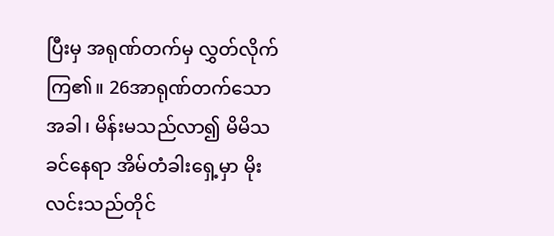ပြီးမှ အရုဏ်တက်မှ လွှတ်လိုက်ကြ၏။ 26အာရုဏ်တက်သောအခါ၊ မိန်းမသည်လာ၍ မိမိသခင်နေရာ အိမ်တံခါးရှေ့မှာ မိုးလင်းသည်တိုင်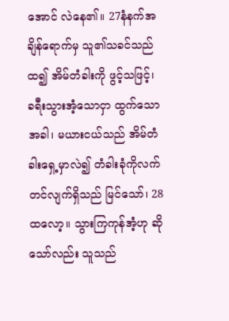အောင် လဲနေ၏။ 27နံနက်အချိန်ရောက်မှ သူ၏သခင်သည်ထ၍ အိမ်တံခါးကို ဖွင့်သဖြင့်၊ ခရီးသွားအံ့သောငှာ ထွက်သောအခါ၊ မယားငယ်သည် အိမ်တံခါးရှေ့မှာလဲ၍ တံခါးခုံကိုလက်တင်လျက်ရှိသည် မြင်သော်၊ 28ထလော့။ သွားကြကုန်အံ့ဟု ဆိုသော်လည်း သူသည်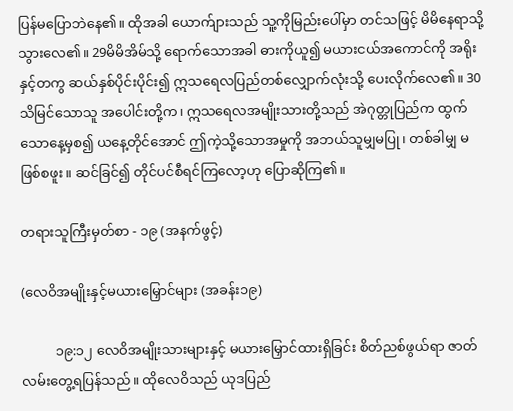ပြန်မပြောဘဲနေ၏။ ထိုအခါ ယောက်ျားသည် သူ့ကိုမြည်းပေါ်မှာ တင်သဖြင့် မိမိနေရာသို့ သွားလေ၏။ 29မိမိအိမ်သို့ ရောက်သောအခါ ဓားကိုယူ၍ မယားငယ်အကောင်ကို အရိုးနှင့်တကွ ဆယ်နှစ်ပိုင်းပိုင်း၍ ဣသရေလပြည်တစ်လျှောက်လုံးသို့ ပေးလိုက်လေ၏။ 30သိမြင်သောသူ အပေါင်းတို့က၊ ဣသရေလအမျိုးသားတို့သည် အဲဂုတ္တုပြည်က ထွက်သောနေ့မှစ၍ ယနေ့တိုင်အောင် ဤကဲ့သို့သောအမှုကို အဘယ်သူမျှမပြု၊ တစ်ခါမျှ မဖြစ်စဖူး။ ဆင်ခြင်၍ တိုင်ပင်စီရင်ကြလော့ဟု ပြောဆိုကြ၏။

တရားသူကြီးမှတ်စာ - ၁၉ (အနက်ဖွင့်)

(လေဝိအမျိုးနှင့်မယားမြှောင်များ (အခန်း၁၉)

          ၁၉:၁၂ လေဝိအမျိုးသားများနှင့် မယားမြှောင်ထားရှိခြင်း စိတ်ညစ်ဖွယ်ရာ ဇာတ်လမ်းတွေ့ရပြန်သည်။ ထိုလေဝိသည် ယုဒပြည်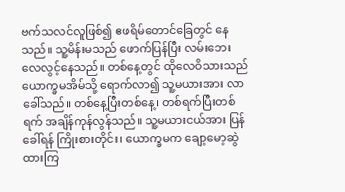ဗက်သလင်လူဖြစ်၍ ဧဖရိမ်တောင်ခြေတွင် နေသည်။ သူ့မိန်းမသည် ဖောက်ပြန်ပြီး လမ်းဘေးလေလွင့်နေသည်။ တစ်နေ့တွင် ထိုလေဝိသားသည် ယောက္ခမအိမ်သို့ ရောက်လာ၍ သူ့မယားအား လာခေါ်သည်။ တစ်နေ့ပြီးတစ်နေ့၊ တစ်ရက်ပြီးတစ်ရက် အချိန်ကုန်လွန်သည်။ သူ့မယားငယ်အား ပြန်ခေါ်ရန် ကြိုးစားတိုင်း၊ ယောက္ခမက ချော့မော့ဆွဲထားကြ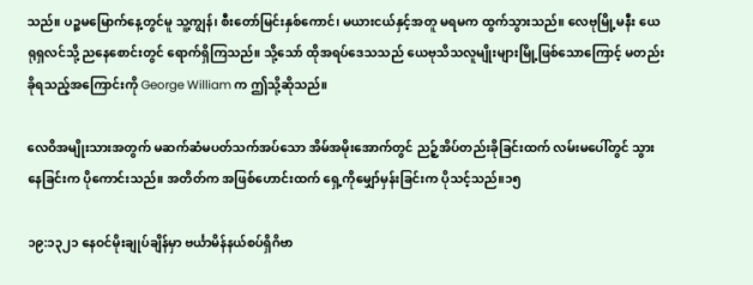သည်။ ပဉ္စမမြောက်နေ့တွင်မူ သူ့ကျွန်၊ စီးတော်မြင်းနှစ်ကောင်၊ မယားငယ်နှင့်အတူ မရမက ထွက်သွားသည်။ လေဗုမြို့မနီး ယေရုရှလင်သို့ ညနေစောင်းတွင် ရောက်ရှိကြသည်။ သို့သော် ထိုအရပ်ဒေသသည် ယေဗုသိသလူမျိုးများမြို့ဖြစ်သောကြောင့် မတည်းခိုရသည့်အကြောင်းကို George William က ဤသို့ဆိုသည်။

လေဝိအမျိုးသားအတွက် မဆက်ဆံမပတ်သက်အပ်သော အိမ်အမိုးအောက်တွင် ညဉ့်အိပ်တည်းခိုခြင်းထက် လမ်းမပေါ်တွင် သွားနေခြင်းက ပိုကောင်းသည်။ အတိတ်က အဖြစ်ဟောင်းထက် ရှေ့ကိုမျှော်မှန်းခြင်းက ပိုသင့်သည်။၁၅

၁၉:၁၃၂၁ နေဝင်မိုးချုပ်ချိန်မှာ ဗင်္ယာမိန်နယ်စပ်ရှိဂိဗာ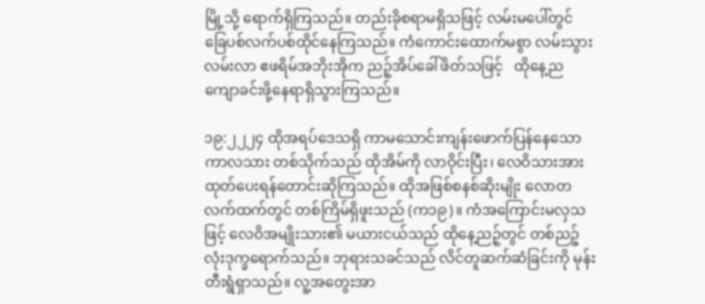မြို့သို့ ရောက်ရှိကြသည်။ တည်းခိုစရာမရှိသဖြင့် လမ်းမပေါ်တွင် ခြေပစ်လက်ပစ်ထိုင်နေကြသည်။ ကံကောင်းထောက်မစွာ လမ်းသွားလမ်းလာ ဧဖရိမ်အဘိုးအိုက ညဉ့်အိပ်ခေါ်ဖိတ်သဖြင့်   ထိုနေ့ည ကျောခင်းဖို့နေရာရှိသွားကြသည်။

၁၉:၂၂၂၄ ထိုအရပ်ဒေသရှိ ကာမသောင်းကျန်းဖောက်ပြန်နေသော ကာလသား တစ်သိုက်သည် ထိုအိမ်ကို လာဝိုင်းပြီး၊ လေဝိသားအား ထုတ်ပေးရန်တောင်းဆိုကြသည်။ ထိုအဖြစ်စနစ်ဆိုးမျိုး လောတလက်ထက်တွင် တစ်ကြိမ်ရှိဖူးသည် (က၁၉)။ ကံအကြောင်းမလှသဖြင့် လေဝိအမျိုးသား၏ မယားငယ်သည် ထိုနေ့ညဉ့်တွင် တစ်ညဉ့်လုံးဒုက္ခရောက်သည်။ ဘုရားသခင်သည် လိင်တူဆက်ဆံခြင်းကို မုန်းတီးရွံရှာသည်။ လူ့အတွေးအာ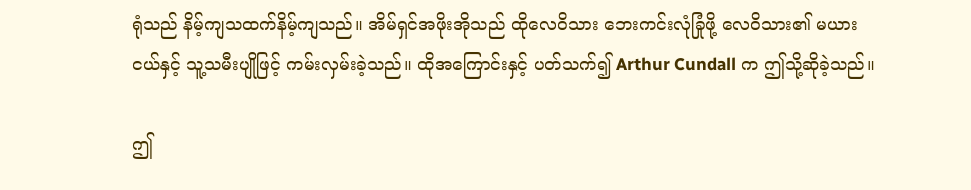ရုံသည် နိမ့်ကျသထက်နိမ့်ကျသည်။ အိမ်ရှင်အဖိုးအိုသည် ထိုလေဝိသား ဘေးကင်းလုံခြုံဖို့ လေဝိသား၏ မယားငယ်နှင့် သူ့သမီးပျိုဖြင့် ကမ်းလှမ်းခဲ့သည်။ ထိုအကြောင်းနှင့် ပတ်သက်၍ Arthur Cundall က ဤသို့ဆိုခဲ့သည်။

ဤ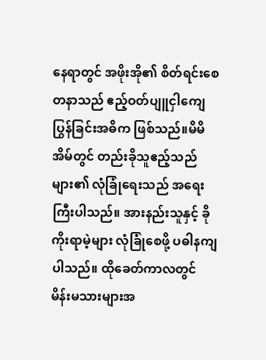နေရာတွင် အဖိုးအို၏ စိတ်ရင်းစေတနာသည် ဧည့်ဝတ်ပျူငှါကျေပြွန်ခြင်းအဓိက ဖြစ်သည်။မိမိအိမ်တွင် တည်းခိုသူဧည့်သည်များ၏ လုံခြုံရေးသည် အရေးကြီးပါသည်။ အားနည်းသူနှင့် ခိုကိုးရာမဲ့များ လုံခြုံစေဖို့ ပဓါနကျပါသည်။ ထိုခေတ်ကာလတွင် မိန်းမသားများအ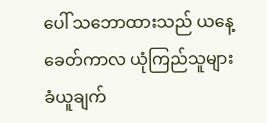ပေါ် သဘောထားသည် ယနေ့ခေတ်ကာလ ယုံကြည်သူများခံယူချက်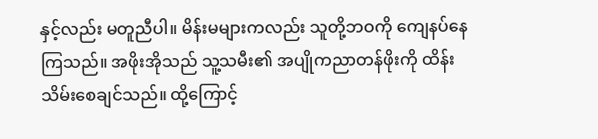နှင့်လည်း မတူညီပါ။ မိန်းမများကလည်း သူတို့ဘဝကို ကျေနပ်နေကြသည်။ အဖိုးအိုသည် သူ့သမီး၏ အပျိုကညာတန်ဖိုးကို ထိန်းသိမ်းစေချင်သည်။ ထို့ကြောင့်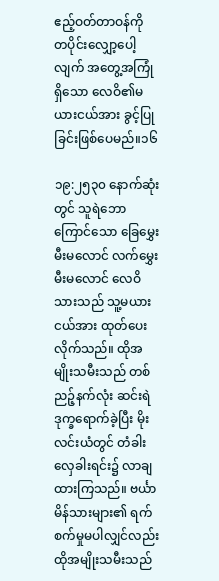ဧည့်ဝတ်တာဝန်ကို တပိုင်းလျှော့ပေါ့လျက် အတွေ့အကြုံရှိသော လေဝိ၏မယားငယ်အား ခွင့်ပြုခြင်းဖြစ်ပေမည်။၁၆

၁၉:၂၅၃၀ နောက်ဆုံးတွင် သူရဲဘောကြောင်သော ခြေမွှေးမီးမလောင် လက်မွှေးမီးမလောင် လေဝိသားသည် သူ့မယားငယ်အား ထုတ်ပေးလိုက်သည်။ ထိုအမျိုးသမီးသည် တစ်ညဉ့်နက်လုံး ဆင်းရဲဒုက္ခရောက်ခဲ့ပြီး မိုးလင်းယံတွင် တံခါးလှေခါးရင်း၌ လာချထားကြသည်။ ဗင်္ယာမိန်သားများ၏ ရက်စက်မှုမပါလျှင်လည်း ထိုအမျိုးသမီးသည်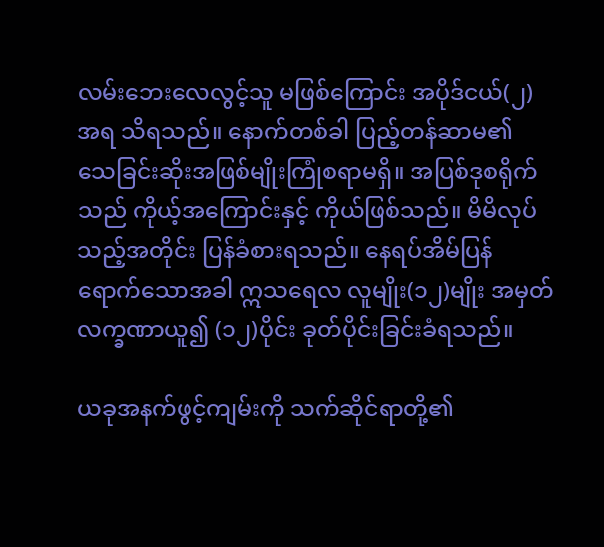လမ်းဘေးလေလွင့်သူ မဖြစ်ကြောင်း အပိုဒ်ငယ်(၂)အရ သိရသည်။ နောက်တစ်ခါ ပြည့်တန်ဆာမ၏ သေခြင်းဆိုးအဖြစ်မျိုးကြုံစရာမရှိ။ အပြစ်ဒုစရိုက်သည် ကိုယ့်အကြောင်းနှင့် ကိုယ်ဖြစ်သည်။ မိမိလုပ်သည့်အတိုင်း ပြန်ခံစားရသည်။ နေရပ်အိမ်ပြန်ရောက်သောအခါ ဣသရေလ လူမျိုး(၁၂)မျိုး အမှတ်လက္ခဏာယူ၍ (၁၂)ပိုင်း ခုတ်ပိုင်းခြင်းခံရသည်။

ယခုအနက်ဖွင့်ကျမ်းကို သက်ဆိုင်ရာတို့၏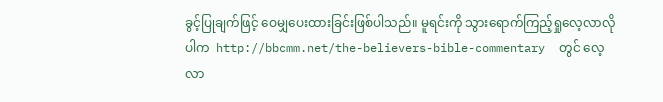ခွင့်ပြုချက်ဖြင့် ဝေမျှပေးထားခြင်းဖြစ်ပါသည်။ မူရင်းကို သွားရောက်ကြည့်ရှုလေ့လာလိုပါက  http://bbcmm.net/the-believers-bible-commentary  တွင် လေ့လာ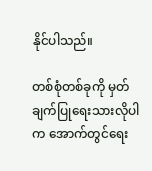နိုင်ပါသည်။

တစ်စုံတစ်ခုကို မှတ်ချက်ပြုရေးသားလိုပါက အောက်တွင်ရေး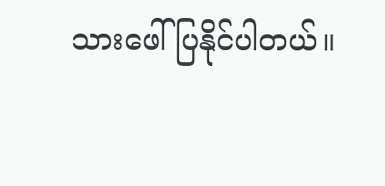သားဖေါ်ပြနိုင်ပါတယ်။